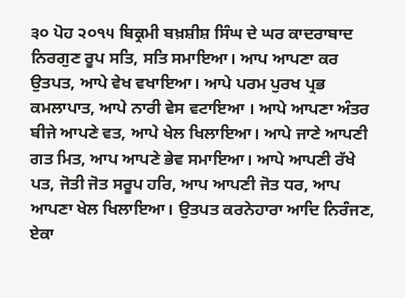੩੦ ਪੋਹ ੨੦੧੫ ਬਿਕ੍ਰਮੀ ਬਖ਼ਸ਼ੀਸ਼ ਸਿੰਘ ਦੇ ਘਰ ਕਾਦਰਾਬਾਦ
ਨਿਰਗੁਣ ਰੂਪ ਸਤਿ, ਸਤਿ ਸਮਾਇਆ। ਆਪ ਆਪਣਾ ਕਰ ਉਤਪਤ, ਆਪੇ ਵੇਖ ਵਖਾਇਆ। ਆਪੇ ਪਰਮ ਪੁਰਖ ਪ੍ਰਭ ਕਮਲਾਪਾਤ, ਆਪੇ ਨਾਰੀ ਵੇਸ ਵਟਾਇਆ । ਆਪੇ ਆਪਣਾ ਅੰਤਰ ਬੀਜੇ ਆਪਣੇ ਵਤ, ਆਪੇ ਖੇਲ ਖਿਲਾਇਆ। ਆਪੇ ਜਾਣੇ ਆਪਣੀ ਗਤ ਮਿਤ, ਆਪ ਆਪਣੇ ਭੇਵ ਸਮਾਇਆ। ਆਪੇ ਆਪਣੀ ਰੱਖੇ ਪਤ, ਜੋਤੀ ਜੋਤ ਸਰੂਪ ਹਰਿ, ਆਪ ਆਪਣੀ ਜੋਤ ਧਰ, ਆਪ ਆਪਣਾ ਖੇਲ ਖਿਲਾਇਆ। ਉਤਪਤ ਕਰਨੇਹਾਰਾ ਆਦਿ ਨਿਰੰਜਣ, ਏਕਾ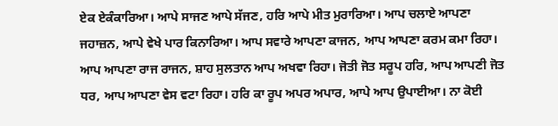ਏਕ ਏਕੰਕਾਰਿਆ। ਆਪੇ ਸਾਜਣ ਆਪੇ ਸੱਜਣ, ਹਰਿ ਆਪੇ ਮੀਤ ਮੁਰਾਰਿਆ। ਆਪ ਚਲਾਏ ਆਪਣਾ ਜਹਾਜ਼ਨ, ਆਪੇ ਵੇਖੇ ਪਾਰ ਕਿਨਾਰਿਆ। ਆਪ ਸਵਾਰੇ ਆਪਣਾ ਕਾਜਨ, ਆਪ ਆਪਣਾ ਕਰਮ ਕਮਾ ਰਿਹਾ। ਆਪ ਆਪਣਾ ਰਾਜ ਰਾਜਨ, ਸ਼ਾਹ ਸੁਲਤਾਨ ਆਪ ਅਖਵਾ ਰਿਹਾ। ਜੋਤੀ ਜੋਤ ਸਰੂਪ ਹਰਿ, ਆਪ ਆਪਣੀ ਜੋਤ ਧਰ, ਆਪ ਆਪਣਾ ਵੇਸ ਵਟਾ ਰਿਹਾ। ਹਰਿ ਕਾ ਰੂਪ ਅਪਰ ਅਪਾਰ, ਆਪੇ ਆਪ ਉਪਾਈਆ। ਨਾ ਕੋਈ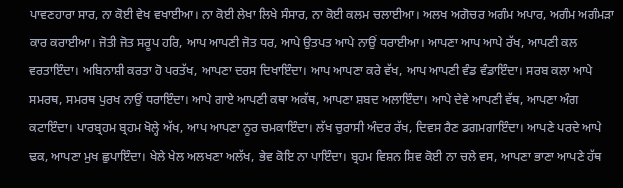ਪਾਵਣਹਾਰਾ ਸਾਰ, ਨਾ ਕੋਈ ਵੇਖ ਵਖਾਈਆ। ਨਾ ਕੋਈ ਲੇਖਾ ਲਿਖੇ ਸੰਸਾਰ, ਨਾ ਕੋਈ ਕਲਮ ਚਲਾਈਆ। ਅਲਖ ਅਗੋਚਰ ਅਗੰਮ ਅਪਾਰ, ਅਗੰਮ ਅਗੰਮੜਾ ਕਾਰ ਕਰਾਈਆ। ਜੋਤੀ ਜੋਤ ਸਰੂਪ ਹਰਿ, ਆਪ ਆਪਣੀ ਜੋਤ ਧਰ, ਆਪੇ ਉਤਪਤ ਆਪੇ ਨਾਉਂ ਧਰਾਈਆ। ਆਪਣਾ ਆਪ ਆਪੇ ਰੱਖ, ਆਪਣੀ ਕਲ ਵਰਤਾਇੰਦਾ। ਅਬਿਨਾਸ਼ੀ ਕਰਤਾ ਹੋ ਪਰਤੱਖ, ਆਪਣਾ ਦਰਸ ਦਿਖਾਇੰਦਾ। ਆਪ ਆਪਣਾ ਕਰੇ ਵੱਖ, ਆਪ ਆਪਣੀ ਵੰਡ ਵੰਡਾਇੰਦਾ। ਸਰਬ ਕਲਾ ਆਪੇ ਸਮਰਥ, ਸਮਰਥ ਪੁਰਖ ਨਾਉਂ ਧਰਾਇੰਦਾ। ਆਪੇ ਗਾਏ ਆਪਣੀ ਕਥਾ ਅਕੱਥ, ਆਪਣਾ ਸ਼ਬਦ ਅਲਾਇੰਦਾ। ਆਪੇ ਦੇਵੇ ਆਪਣੀ ਵੱਥ, ਆਪਣਾ ਅੰਗ ਕਟਾਇੰਦਾ। ਪਾਰਬ੍ਰਹਮ ਬ੍ਰਹਮ ਖੋਲ੍ਹੇ ਅੱਖ, ਆਪ ਆਪਣਾ ਨੂਰ ਚਮਕਾਇੰਦਾ। ਲੱਖ ਚੁਰਾਸੀ ਅੰਦਰ ਰੱਖ, ਦਿਵਸ ਰੈਣ ਡਗਮਗਾਇੰਦਾ। ਆਪਣੇ ਪਰਦੇ ਆਪੇ ਢਕ, ਆਪਣਾ ਮੁਖ ਛੁਪਾਇੰਦਾ। ਖੇਲੇ ਖੇਲ ਅਲਖਣਾ ਅਲੱਖ, ਭੇਵ ਕੋਇ ਨਾ ਪਾਇੰਦਾ। ਬ੍ਰਹਮ ਵਿਸ਼ਨ ਸ਼ਿਵ ਕੋਈ ਨਾ ਚਲੇ ਵਸ, ਆਪਣਾ ਭਾਣਾ ਆਪਣੇ ਹੱਥ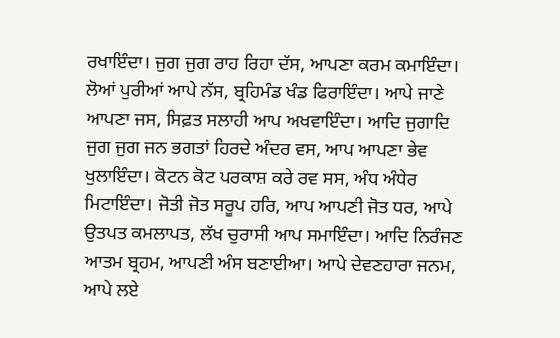ਰਖਾਇੰਦਾ। ਜੁਗ ਜੁਗ ਰਾਹ ਰਿਹਾ ਦੱਸ, ਆਪਣਾ ਕਰਮ ਕਮਾਇੰਦਾ। ਲੋਆਂ ਪੁਰੀਆਂ ਆਪੇ ਨੱਸ, ਬ੍ਰਹਿਮੰਡ ਖੰਡ ਫਿਰਾਇੰਦਾ। ਆਪੇ ਜਾਣੇ ਆਪਣਾ ਜਸ, ਸਿਫ਼ਤ ਸਲਾਹੀ ਆਪ ਅਖਵਾਇੰਦਾ। ਆਦਿ ਜੁਗਾਦਿ ਜੁਗ ਜੁਗ ਜਨ ਭਗਤਾਂ ਹਿਰਦੇ ਅੰਦਰ ਵਸ, ਆਪ ਆਪਣਾ ਭੇਵ ਖੁਲਾਇੰਦਾ। ਕੋਟਨ ਕੋਟ ਪਰਕਾਸ਼ ਕਰੇ ਰਵ ਸਸ, ਅੰਧ ਅੰਧੇਰ ਮਿਟਾਇੰਦਾ। ਜੋਤੀ ਜੋਤ ਸਰੂਪ ਹਰਿ, ਆਪ ਆਪਣੀ ਜੋਤ ਧਰ, ਆਪੇ ਉਤਪਤ ਕਮਲਾਪਤ, ਲੱਖ ਚੁਰਾਸੀ ਆਪ ਸਮਾਇੰਦਾ। ਆਦਿ ਨਿਰੰਜਣ ਆਤਮ ਬ੍ਰਹਮ, ਆਪਣੀ ਅੰਸ ਬਣਾਈਆ। ਆਪੇ ਦੇਵਣਹਾਰਾ ਜਨਮ, ਆਪੇ ਲਏ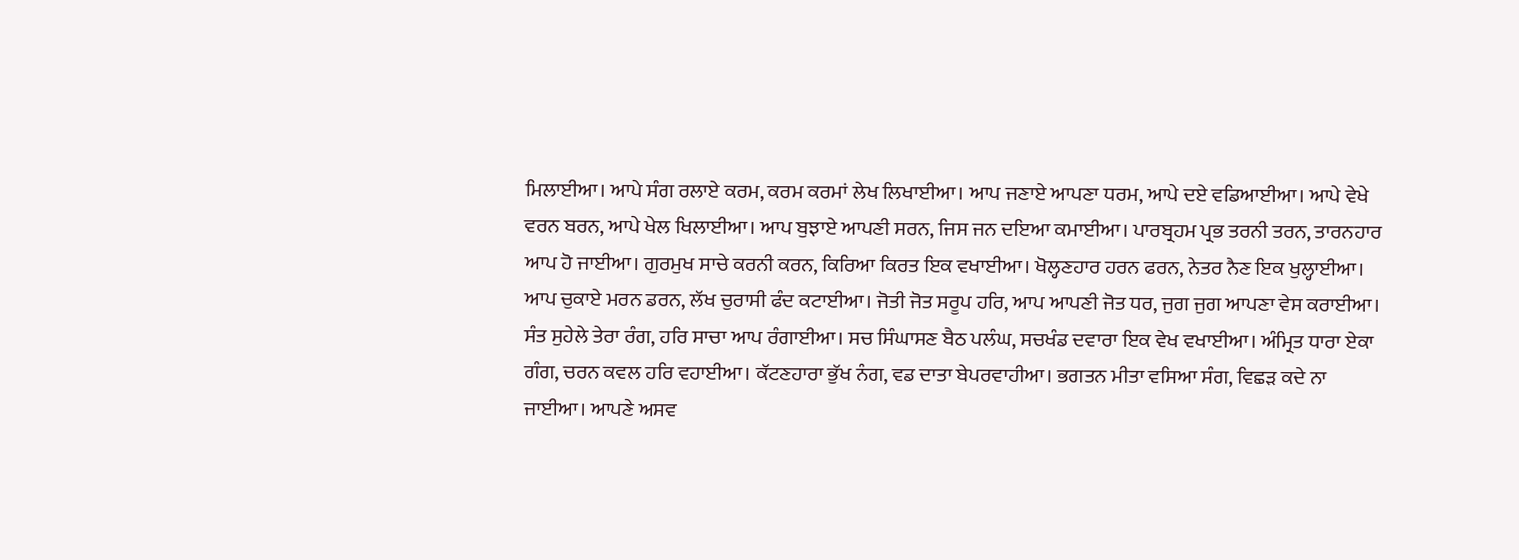ਮਿਲਾਈਆ। ਆਪੇ ਸੰਗ ਰਲਾਏ ਕਰਮ, ਕਰਮ ਕਰਮਾਂ ਲੇਖ ਲਿਖਾਈਆ। ਆਪ ਜਣਾਏ ਆਪਣਾ ਧਰਮ, ਆਪੇ ਦਏ ਵਡਿਆਈਆ। ਆਪੇ ਵੇਖੇ ਵਰਨ ਬਰਨ, ਆਪੇ ਖੇਲ ਖਿਲਾਈਆ। ਆਪ ਬੁਝਾਏ ਆਪਣੀ ਸਰਨ, ਜਿਸ ਜਨ ਦਇਆ ਕਮਾਈਆ। ਪਾਰਬ੍ਰਹਮ ਪ੍ਰਭ ਤਰਨੀ ਤਰਨ, ਤਾਰਨਹਾਰ ਆਪ ਹੋ ਜਾਈਆ। ਗੁਰਮੁਖ ਸਾਚੇ ਕਰਨੀ ਕਰਨ, ਕਿਰਿਆ ਕਿਰਤ ਇਕ ਵਖਾਈਆ। ਖੋਲ੍ਹਣਹਾਰ ਹਰਨ ਫਰਨ, ਨੇਤਰ ਨੈਣ ਇਕ ਖੁਲ੍ਹਾਈਆ। ਆਪ ਚੁਕਾਏ ਮਰਨ ਡਰਨ, ਲੱਖ ਚੁਰਾਸੀ ਫੰਦ ਕਟਾਈਆ। ਜੋਤੀ ਜੋਤ ਸਰੂਪ ਹਰਿ, ਆਪ ਆਪਣੀ ਜੋਤ ਧਰ, ਜੁਗ ਜੁਗ ਆਪਣਾ ਵੇਸ ਕਰਾਈਆ। ਸੰਤ ਸੁਹੇਲੇ ਤੇਰਾ ਰੰਗ, ਹਰਿ ਸਾਚਾ ਆਪ ਰੰਗਾਈਆ। ਸਚ ਸਿੰਘਾਸਣ ਬੈਠ ਪਲੰਘ, ਸਚਖੰਡ ਦਵਾਰਾ ਇਕ ਵੇਖ ਵਖਾਈਆ। ਅੰਮ੍ਰਿਤ ਧਾਰਾ ਏਕਾ ਗੰਗ, ਚਰਨ ਕਵਲ ਹਰਿ ਵਹਾਈਆ। ਕੱਟਣਹਾਰਾ ਭੁੱਖ ਨੰਗ, ਵਡ ਦਾਤਾ ਬੇਪਰਵਾਹੀਆ। ਭਗਤਨ ਮੀਤਾ ਵਸਿਆ ਸੰਗ, ਵਿਛੜ ਕਦੇ ਨਾ ਜਾਈਆ। ਆਪਣੇ ਅਸਵ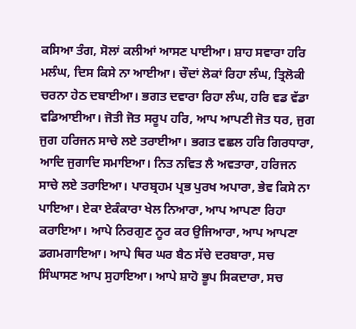ਕਸਿਆ ਤੰਗ, ਸੋਲਾਂ ਕਲੀਆਂ ਆਸਣ ਪਾਈਆ। ਸ਼ਾਹ ਸਵਾਰਾ ਹਰਿ ਮਲੰਘ, ਦਿਸ ਕਿਸੇ ਨਾ ਆਈਆ। ਚੌਦਾਂ ਲੋਕਾਂ ਰਿਹਾ ਲੰਘ, ਤ੍ਰਿਲੋਕੀ ਚਰਨਾ ਹੇਠ ਦਬਾਈਆ। ਭਗਤ ਦਵਾਰਾ ਰਿਹਾ ਲੰਘ, ਹਰਿ ਵਡ ਵੱਡਾ ਵਡਿਆਈਆ। ਜੋਤੀ ਜੋਤ ਸਰੂਪ ਹਰਿ, ਆਪ ਆਪਣੀ ਜੋਤ ਧਰ, ਜੁਗ ਜੁਗ ਹਰਿਜਨ ਸਾਚੇ ਲਏ ਤਰਾਈਆ। ਭਗਤ ਵਛਲ ਹਰਿ ਗਿਰਧਾਰਾ, ਆਦਿ ਜੁਗਾਦਿ ਸਮਾਇਆ। ਨਿਤ ਨਵਿਤ ਲੈ ਅਵਤਾਰਾ, ਹਰਿਜਨ ਸਾਚੇ ਲਏ ਤਰਾਇਆ। ਪਾਰਬ੍ਰਹਮ ਪ੍ਰਭ ਪੁਰਖ ਅਪਾਰਾ, ਭੇਵ ਕਿਸੇ ਨਾ ਪਾਇਆ। ਏਕਾ ਏਕੰਕਾਰਾ ਖੇਲ ਨਿਆਰਾ, ਆਪ ਆਪਣਾ ਰਿਹਾ ਕਰਾਇਆ। ਆਪੇ ਨਿਰਗੁਣ ਨੂਰ ਕਰ ਉਜਿਆਰਾ, ਆਪ ਆਪਣਾ ਡਗਮਗਾਇਆ। ਆਪੇ ਥਿਰ ਘਰ ਬੈਠ ਸੱਚੇ ਦਰਬਾਰਾ, ਸਚ ਸਿੰਘਾਸਣ ਆਪ ਸੁਹਾਇਆ। ਆਪੇ ਸ਼ਾਹੋ ਭੂਪ ਸਿਕਦਾਰਾ, ਸਚ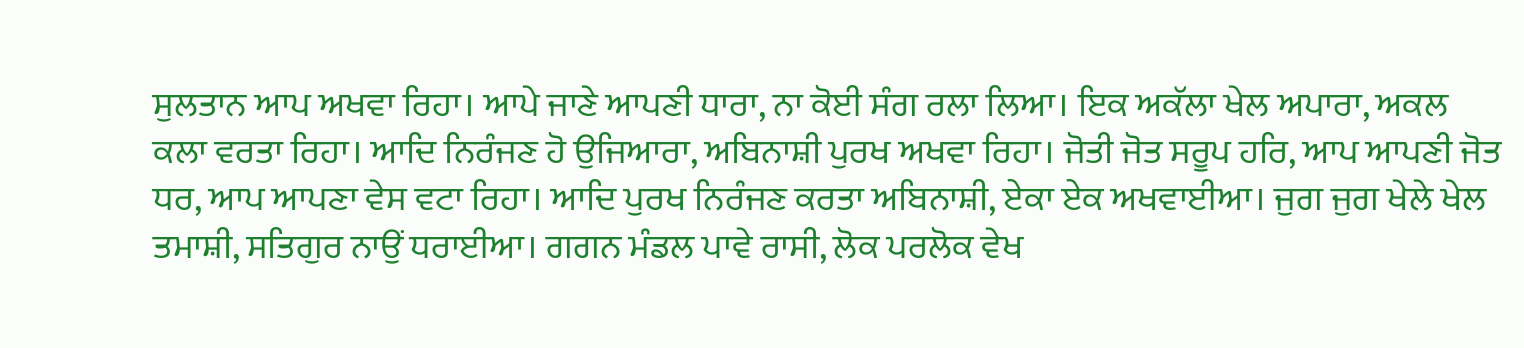ਸੁਲਤਾਨ ਆਪ ਅਖਵਾ ਰਿਹਾ। ਆਪੇ ਜਾਣੇ ਆਪਣੀ ਧਾਰਾ, ਨਾ ਕੋਈ ਸੰਗ ਰਲਾ ਲਿਆ। ਇਕ ਅਕੱਲਾ ਖੇਲ ਅਪਾਰਾ, ਅਕਲ ਕਲਾ ਵਰਤਾ ਰਿਹਾ। ਆਦਿ ਨਿਰੰਜਣ ਹੋ ਉਜਿਆਰਾ, ਅਬਿਨਾਸ਼ੀ ਪੁਰਖ ਅਖਵਾ ਰਿਹਾ। ਜੋਤੀ ਜੋਤ ਸਰੂਪ ਹਰਿ, ਆਪ ਆਪਣੀ ਜੋਤ ਧਰ, ਆਪ ਆਪਣਾ ਵੇਸ ਵਟਾ ਰਿਹਾ। ਆਦਿ ਪੁਰਖ ਨਿਰੰਜਣ ਕਰਤਾ ਅਬਿਨਾਸ਼ੀ, ਏਕਾ ਏਕ ਅਖਵਾਈਆ। ਜੁਗ ਜੁਗ ਖੇਲੇ ਖੇਲ ਤਮਾਸ਼ੀ, ਸਤਿਗੁਰ ਨਾਉਂ ਧਰਾਈਆ। ਗਗਨ ਮੰਡਲ ਪਾਵੇ ਰਾਸੀ, ਲੋਕ ਪਰਲੋਕ ਵੇਖ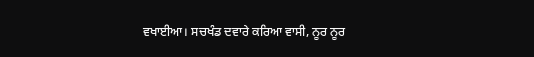ਵਖਾਈਆ। ਸਚਖੰਡ ਦਵਾਰੇ ਕਰਿਆ ਵਾਸੀ, ਨੂਰ ਨੂਰ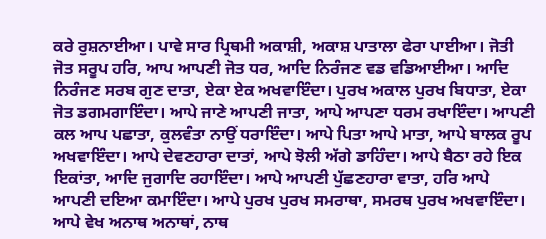ਕਰੇ ਰੁਸ਼ਨਾਈਆ। ਪਾਵੇ ਸਾਰ ਪ੍ਰਿਥਮੀ ਅਕਾਸ਼ੀ, ਅਕਾਸ਼ ਪਾਤਾਲਾ ਫੇਰਾ ਪਾਈਆ। ਜੋਤੀ ਜੋਤ ਸਰੂਪ ਹਰਿ, ਆਪ ਆਪਣੀ ਜੋਤ ਧਰ, ਆਦਿ ਨਿਰੰਜਣ ਵਡ ਵਡਿਆਈਆ। ਆਦਿ ਨਿਰੰਜਣ ਸਰਬ ਗੁਣ ਦਾਤਾ, ਏਕਾ ਏਕ ਅਖਵਾਇੰਦਾ। ਪੁਰਖ ਅਕਾਲ ਪੁਰਖ ਬਿਧਾਤਾ, ਏਕਾ ਜੋਤ ਡਗਮਗਾਇੰਦਾ। ਆਪੇ ਜਾਣੇ ਆਪਣੀ ਜਾਤਾ, ਆਪੇ ਆਪਣਾ ਧਰਮ ਰਖਾਇੰਦਾ। ਆਪਣੀ ਕਲ ਆਪ ਪਛਾਤਾ, ਕੁਲਵੰਤਾ ਨਾਉਂ ਧਰਾਇੰਦਾ। ਆਪੇ ਪਿਤਾ ਆਪੇ ਮਾਤਾ, ਆਪੇ ਬਾਲਕ ਰੂਪ ਅਖਵਾਇੰਦਾ। ਆਪੇ ਦੇਵਣਹਾਰਾ ਦਾਤਾਂ, ਆਪੇ ਝੋਲੀ ਅੱਗੇ ਡਾਹਿੰਦਾ। ਆਪੇ ਬੈਠਾ ਰਹੇ ਇਕ ਇਕਾਂਤਾ, ਆਦਿ ਜੁਗਾਦਿ ਰਹਾਇੰਦਾ। ਆਪੇ ਆਪਣੀ ਪੁੱਛਣਹਾਰਾ ਵਾਤਾ, ਹਰਿ ਆਪੇ ਆਪਣੀ ਦਇਆ ਕਮਾਇੰਦਾ। ਆਪੇ ਪੁਰਖ ਪੁਰਖ ਸਮਰਾਥਾ, ਸਮਰਥ ਪੁਰਖ ਅਖਵਾਇੰਦਾ। ਆਪੇ ਵੇਖ ਅਨਾਥ ਅਨਾਥਾਂ, ਨਾਥ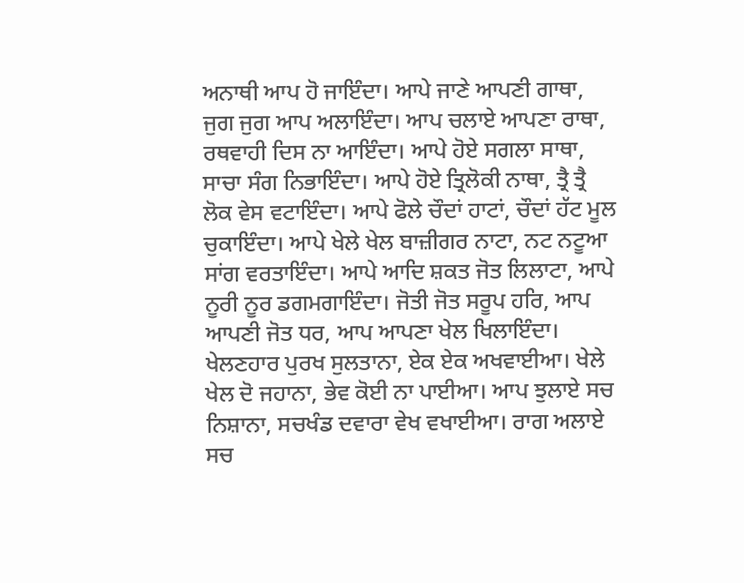ਅਨਾਥੀ ਆਪ ਹੋ ਜਾਇੰਦਾ। ਆਪੇ ਜਾਣੇ ਆਪਣੀ ਗਾਥਾ, ਜੁਗ ਜੁਗ ਆਪ ਅਲਾਇੰਦਾ। ਆਪ ਚਲਾਏ ਆਪਣਾ ਰਾਥਾ, ਰਥਵਾਹੀ ਦਿਸ ਨਾ ਆਇੰਦਾ। ਆਪੇ ਹੋਏ ਸਗਲਾ ਸਾਥਾ, ਸਾਚਾ ਸੰਗ ਨਿਭਾਇੰਦਾ। ਆਪੇ ਹੋਏ ਤ੍ਰਿਲੋਕੀ ਨਾਥਾ, ਤ੍ਰੈ ਤ੍ਰੈ ਲੋਕ ਵੇਸ ਵਟਾਇੰਦਾ। ਆਪੇ ਫੋਲੇ ਚੌਦਾਂ ਹਾਟਾਂ, ਚੌਦਾਂ ਹੱਟ ਮੂਲ ਚੁਕਾਇੰਦਾ। ਆਪੇ ਖੇਲੇ ਖੇਲ ਬਾਜ਼ੀਗਰ ਨਾਟਾ, ਨਟ ਨਟੂਆ ਸਾਂਗ ਵਰਤਾਇੰਦਾ। ਆਪੇ ਆਦਿ ਸ਼ਕਤ ਜੋਤ ਲਿਲਾਟਾ, ਆਪੇ ਨੂਰੀ ਨੂਰ ਡਗਮਗਾਇੰਦਾ। ਜੋਤੀ ਜੋਤ ਸਰੂਪ ਹਰਿ, ਆਪ ਆਪਣੀ ਜੋਤ ਧਰ, ਆਪ ਆਪਣਾ ਖੇਲ ਖਿਲਾਇੰਦਾ। ਖੇਲਣਹਾਰ ਪੁਰਖ ਸੁਲਤਾਨਾ, ਏਕ ਏਕ ਅਖਵਾਈਆ। ਖੇਲੇ ਖੇਲ ਦੋ ਜਹਾਨਾ, ਭੇਵ ਕੋਈ ਨਾ ਪਾਈਆ। ਆਪ ਝੁਲਾਏ ਸਚ ਨਿਸ਼ਾਨਾ, ਸਚਖੰਡ ਦਵਾਰਾ ਵੇਖ ਵਖਾਈਆ। ਰਾਗ ਅਲਾਏ ਸਚ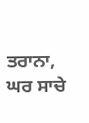ਤਰਾਨਾ, ਘਰ ਸਾਚੇ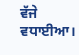ਵੱਜੇ ਵਧਾਈਆ।